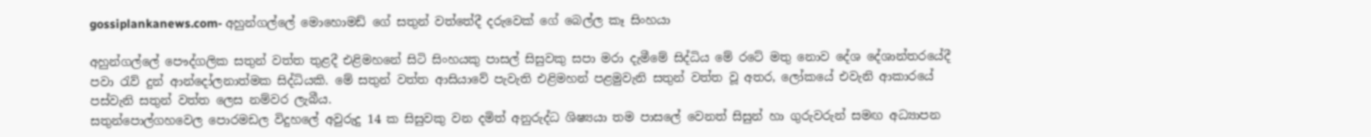gossiplankanews.com- අහුන්ගල්ලේ මොහොමඩ් ගේ සතුන් වත්තේදී දරුවෙක් ගේ බෙල්ල කෑ සිංහයා

අහුන්ගල්ලේ පෞද්ගලික සතුන් වත්ත තුළදී එළිමහනේ සිටි සිංහයකු පාසල් සිසුවකු සපා මරා දැමීමේ සිද්ධිය මේ රටේ මතු නොව දේශ දේශාන්තරයේදී පවා රැව් දුන් ආන්දෝලනාත්මක සිද්ධියකි. මේ සතුන් වත්ත ආසියාවේ පැවැති එළිමහන් පළමුවැනි සතුන් වත්ත වූ අතර, ලෝකයේ එවැනි ආකාරයේ පස්වැනි සතුන් වත්ත ලෙස නම්වර ලැබීය.
සතුන්පොල්ගහවෙල පොරමඩල විදුහලේ අවුරුදු 14 ක සිසුවකු වන දමිත් අනුරුද්ධ ශිෂ්‍යයා තම පාසලේ වෙනත් සිසුන් හා ගුරුවරුන් සමඟ අධ්‍යාපන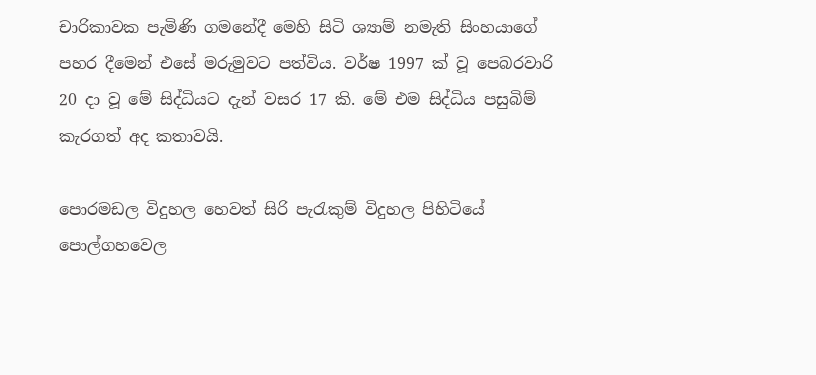චාරිකාවක පැමිණි ගමනේදී මෙහි සිටි ශ්‍යාම් නමැති සිංහයාගේ පහර දීමෙන් එසේ මරුමුවට පත්විය. වර්ෂ 1997 ක් වූ පෙබරවාරි 20 දා වූ මේ සිද්ධියට දැන් වසර 17 කි. මේ එම සිද්ධිය පසුබිම් කැරගත් අද කතාවයි.

පොරමඩල විදුහල හෙවත් සිරි පැරැකුම් විදුහල පිහිටියේ පොල්ගහවෙල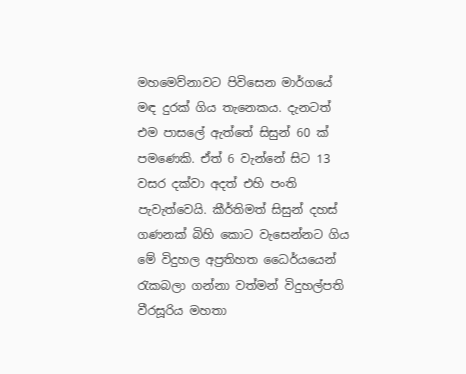මහමෙව්නාවට පිවිසෙන මාර්ගයේ මඳ දුරක් ගිය තැනෙකය. දැනටත් එම පාසලේ ඇත්තේ සිසුන් 60 ක් පමණෙකි. ඒත් 6 වැන්නේ සිට 13 වසර දක්වා අදත් එහි පංති පැවැත්වෙයි. කීර්තිමත් සිසුන් දහස් ගණනක් බිහි කොට වැසෙන්නට ගිය මේ විදුහල අප්‍රතිහත ධෛර්යයෙන් රැකබලා ගන්නා වත්මන් විදුහල්පති වීරසූරිය මහතා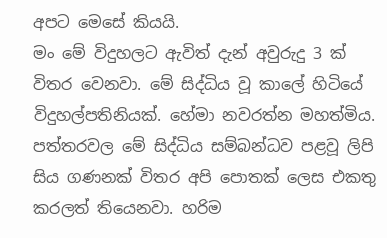අපට මෙසේ කියයි.
මං මේ විදුහලට ඇවිත් දැන් අවුරුදු 3 ක් විතර වෙනවා. මේ සිද්ධිය වූ කාලේ හිටියේ විදුහල්පතිනියක්. හේමා නවරත්න මහත්මිය. පත්තරවල මේ සිද්ධිය සම්බන්ධව පළවූ ලිපි සිය ගණනක් විතර අපි පොතක් ලෙස එකතු කරලත් තියෙනවා. හරිම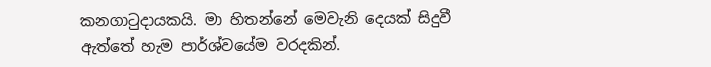කනගාටුදායකයි. මා හිතන්නේ මෙවැනි දෙයක් සිදුවී ඇත්තේ හැම පාර්ශ්වයේම වරදකින්.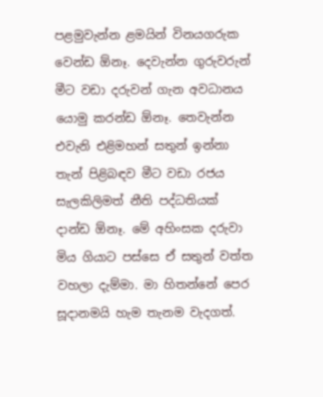පළමුවැන්න ළමයින් විනයගරුක වෙන්ඩ ඕනෑ. දෙවැන්න ගුරුවරුන් මීට වඩා දරුවන් ගැන අවධානය යොමු කරන්ඩ ඕනෑ. තෙවැන්න එවැනි එළිමහන් සතුන් ඉන්නා තැන් පිළිබඳව මීට වඩා රජය සැලකිලිමත් නීති පද්ධතියක් දාන්ඩ ඕනෑ. මේ අහිංසක දරුවා මිය ගියාට පස්සෙ ඒ සතුන් වත්ත වහලා දැම්මා. මා හිතන්නේ පෙර සූදානමයි හැම තැනම වැදගත්.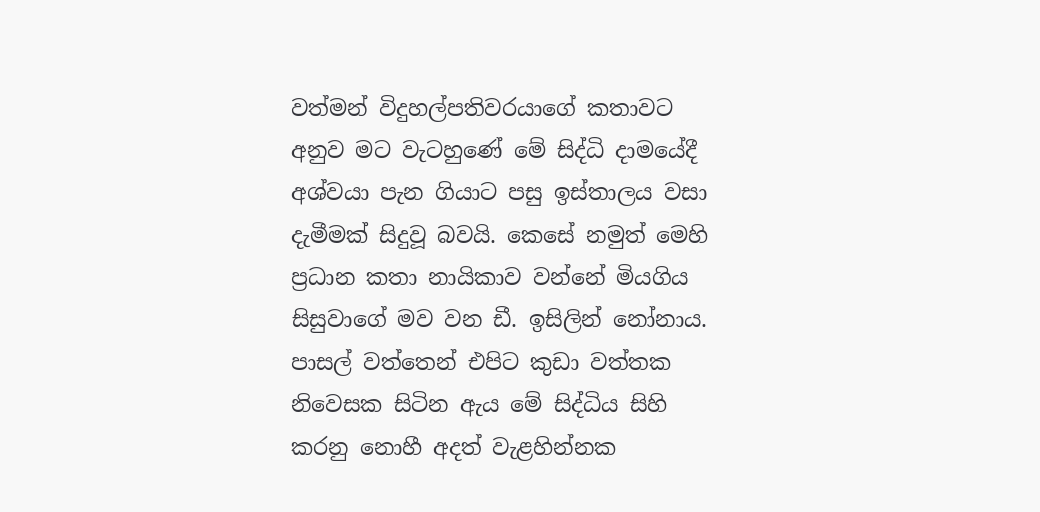වත්මන් විදුහල්පතිවරයාගේ කතාවට අනුව මට වැටහුණේ මේ සිද්ධි දාමයේදී අශ්වයා පැන ගියාට පසු ඉස්තාලය වසා දැමීමක් සිදුවූ බවයි. කෙසේ නමුත් මෙහි ප්‍රධාන කතා නායිකාව වන්නේ මියගිය සිසුවාගේ මව වන ඩී. ඉසිලින් නෝනාය. පාසල් වත්තෙන් එපිට කුඩා වත්තක නිවෙසක සිටින ඇය මේ සිද්ධිය සිහි කරනු නොහී අදත් වැළහින්නක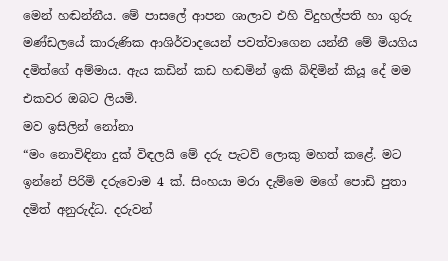මෙන් හඬන්නීය. මේ පාසලේ ආපන ශාලාව එහි විදුහල්පති හා ගුරු මණ්ඩලයේ කාරුණික ආශිර්වාදයෙන් පවත්වාගෙන යන්නී මේ මියගිය දමිත්ගේ අම්මාය. ඇය කඩින් කඩ හඬමින් ඉකි බිඳිමින් කියූ දේ මම එකවර ඔබට ලියමි.
මව ඉසිලින් නෝනා
“මං නොවිඳිනා දුක් විඳලයි මේ දරු පැටව් ලොකු මහත් කළේ. මට ඉන්නේ පිරිමි දරුවොම 4 ක්. සිංහයා මරා දැම්මෙ මගේ පොඩි පුතා දමිත් අනුරුද්ධ. දරුවන්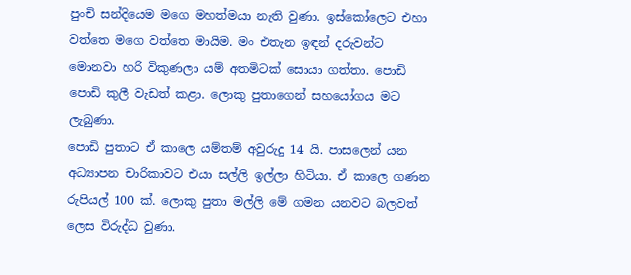පුංචි සන්දියෙම මගෙ මහත්මයා නැති වුණා. ඉස්කෝලෙට එහා වත්තෙ මගෙ වත්තෙ මායිම. මං එතැන ඉඳන් දරුවන්ට මොනවා හරි විකුණලා යම් අතමිටක් සොයා ගත්තා. පොඩි පොඩි කුලී වැඩත් කළා. ලොකු පුතාගෙන් සහයෝගය මට ලැබුණා.
පොඩි පුතාට ඒ කාලෙ යම්තම් අවුරුදු 14 යි. පාසලෙන් යන අධ්‍යාපන චාරිකාවට එයා සල්ලි ඉල්ලා හිටියා. ඒ කාලෙ ගණන රුපියල් 100 ක්. ලොකු පුතා මල්ලි මේ ගමන යනවට බලවත් ලෙස විරුද්ධ වුණා.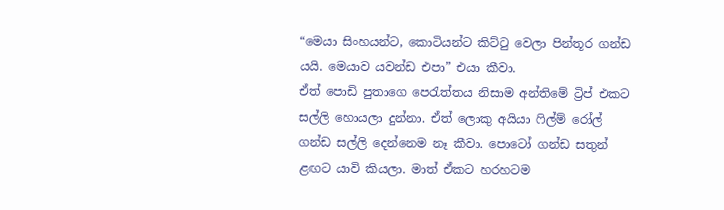“මෙයා සිංහයන්ට, කොටියන්ට කිට්ටු වෙලා පින්තූර ගන්ඩ යයි. මෙයාව යවන්ඩ එපා” එයා කීවා.
ඒත් පොඩි පුතාගෙ පෙරැත්තය නිසාම අන්තිමේ ට්‍රිප් එකට සල්ලි හොයලා දුන්නා. ඒත් ලොකු අයියා ෆිල්ම් රෝල් ගන්ඩ සල්ලි දෙන්නෙම නෑ කීවා. පොටෝ ගන්ඩ සතුන් ළඟට යාවි කියලා. මාත් ඒකට හරහටම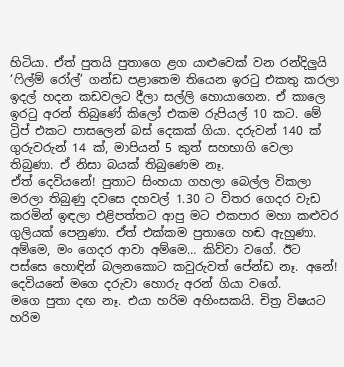හිටියා. ඒත් පුතයි පුතාගෙ ළග යාළුවෙක් වන රන්දිලුයි ‘ෆිල්ම් රෝල්’ ගන්ඩ පළාතෙම තියෙන ඉරටු එකතු කරලා ඉදල් හදන කඩවලට දීලා සල්ලි හොයාගෙන. ඒ කාලෙ ඉරටු අරන් තිබුණේ කිලෝ එකම රුපියල් 10 කට. මේ ට්‍රිප් එකට පාසලෙන් බස් දෙකක් ගියා. දරුවන් 140 ක් ගුරුවරුන් 14 ක්, මාපියන් 5 කුත් සහභාගි වෙලා තිබුණා. ඒ නිසා බයක් තිබුණෙම නෑ.
ඒත් දෙවියනේ! පුතාට සිංහයා ගහලා බෙල්ල විකලා මරලා තිබුණු දවසෙ දහවල් 1.30 ට විතර ගෙදර වැඩ කරමින් ඉඳලා එළිපත්තට ආපු මට එකපාර මහා කළුවර ගුලියක් පෙනුණා. ඒත් එක්කම පුතාගෙ හඬ ඇහුණා. අම්මෙ, මං ගෙදර ආවා අම්මෙ… කිව්වා වගේ. ඊට පස්සෙ හොඳින් බලනකොට කවුරුවත් පේන්ඩ නෑ. අනේ! දෙවියනේ මගෙ දරුවා හොරු අරන් ගියා වගේ.
මගෙ පුතා දඟ නෑ. එයා හරිම අහිංසකයි. චිත්‍ර විෂයට හරිම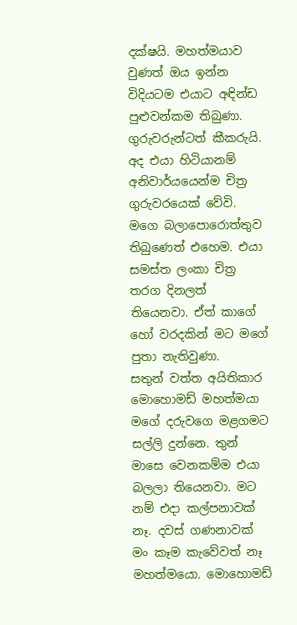දක්ෂයි. මහත්මයාව වුණත් ඔය ඉන්න විදියටම එයාට අඳින්ඩ පුළුවන්කම තිබුණා. ගුරුවරුන්ටත් කීකරුයි. අද එයා හිටියානම් අනිවාර්යයෙන්ම චිත්‍ර ගුරුවරයෙක් වේවි. මගෙ බලාපොරොත්තුව තිබුණෙත් එහෙම. එයා සමස්ත ලංකා චිත්‍ර තරග දිනලත් තියෙනවා. ඒත් කාගේ හෝ වරදකින් මට මගේ පුතා නැතිවුණා.
සතුන් වත්ත අයිතිකාර මොහොමඩ් මහත්මයා මගේ දරුවගෙ මළගමට සල්ලි දුන්නෙ. තුන් මාසෙ වෙනකම්ම එයා බලලා තියෙනවා. මට නම් එදා කල්පනාවක් නෑ. දවස් ගණනාවක් මං කෑම කැවේවත් නෑ මහත්මයො. මොහොමඩ්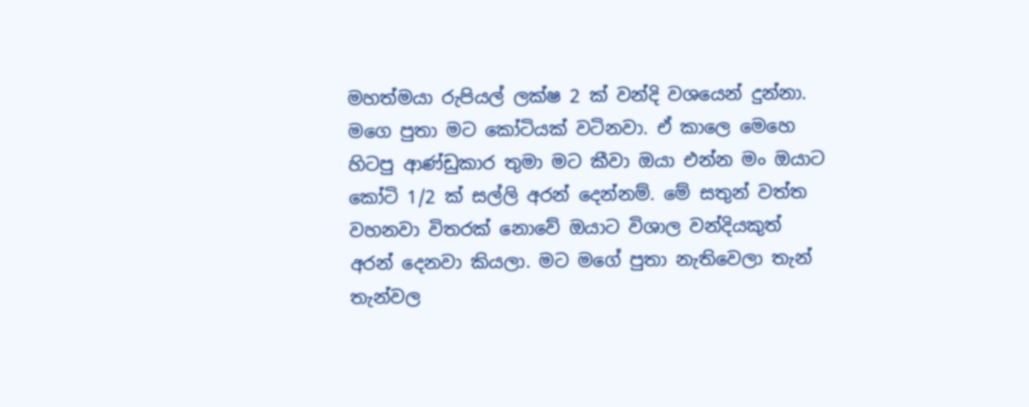මහත්මයා රුපියල් ලක්ෂ 2 ක් වන්දි වශයෙන් දුන්නා.
මගෙ පුතා මට කෝටියක් වටිනවා. ඒ කාලෙ මෙහෙ හිටපු ආණ්ඩුකාර තුමා මට කීවා ඔයා එන්න මං ඔයාට කෝටි 1/2 ක් සල්ලි අරන් දෙන්නම්. මේ සතුන් වත්ත වහනවා විතරක් නොවේ ඔයාට විශාල වන්දියකුත් අරන් දෙනවා කියලා. මට මගේ පුතා නැතිවෙලා තැන් තැන්වල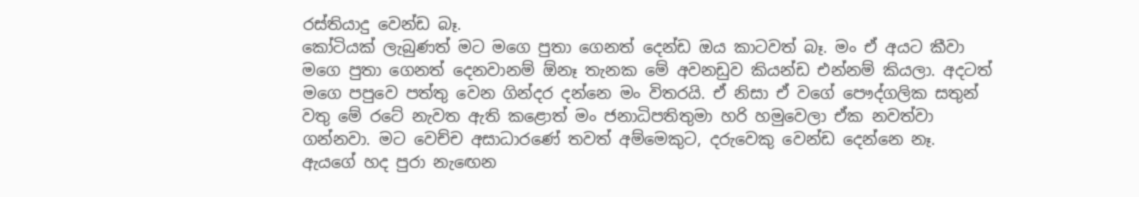රස්තියාදු වෙන්ඩ බෑ.
කෝටියක් ලැබුණත් මට මගෙ පුතා ගෙනත් දෙන්ඩ ඔය කාටවත් බෑ. මං ඒ අයට කීවා මගෙ පුතා ගෙනත් දෙනවානම් ඕනෑ තැනක මේ අවනඩුව කියන්ඩ එන්නම් කියලා. අදටත් මගෙ පපුවෙ පත්තු වෙන ගින්දර දන්නෙ මං විතරයි. ඒ නිසා ඒ වගේ පෞද්ගලික සතුන් වතු මේ රටේ නැවත ඇති කළොත් මං ජනාධිපතිතුමා හරි හමුවෙලා ඒක නවත්වා ගන්නවා. මට වෙච්ච අසාධාරණේ තවත් අම්මෙකුට, දරුවෙකු වෙන්ඩ දෙන්නෙ නෑ.
ඇයගේ හද පුරා නැ‍ඟෙන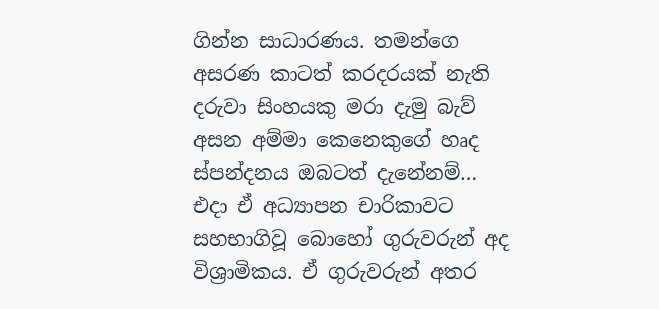ගින්න සාධාරණය. තමන්ගෙ අසරණ කාටත් කරදරයක් නැති දරුවා සිංහයකු මරා දැමු බැව් අසන අම්මා කෙනෙකුගේ හෘද ස්පන්දනය ඔබටත් දැනේනම්…
එදා ඒ අධ්‍යාපන චාරිකාවට සහභාගිවූ බොහෝ ගුරුවරුන් අද විශ්‍රාමිකය. ඒ ගුරුවරුන් අතර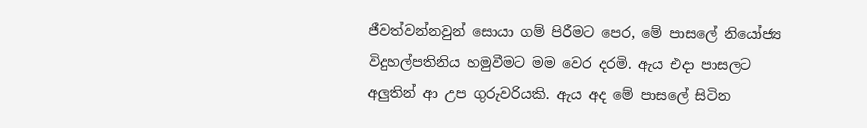ජීවත්වන්නවුන් සොයා ගම් පිරීමට පෙර, මේ පාසලේ නියෝජ්‍ය විදුහල්පතිනිය හමුවීමට මම වෙර දරමි. ඇය එදා පාසලට අලුතින් ආ උප ගුරුවරියකි. ඇය අද මේ පාසලේ සිටින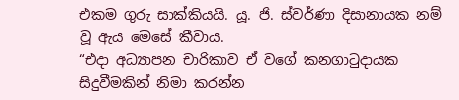එකම ගුරු සාක්කියයි. යූ. ජි. ස්වර්ණා දිසානායක නම් වූ ඇය මෙසේ කීවාය.
“එදා අධ්‍යාපන චාරිකාව ඒ වගේ කනගාටුදායක සිදුවීමකින් නිමා කරන්න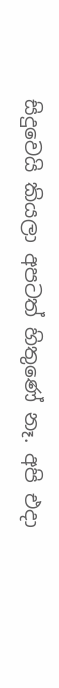සිදුවෙයි කියලා අපටත් හිතුණේ නෑ. අපි එදා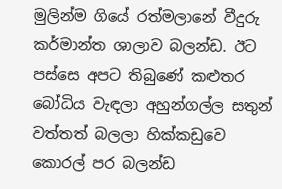මුලින්ම ගියේ රත්මලානේ වීදුරු කර්මාන්ත ශාලාව බලන්ඩ. ඊට පස්සෙ අපට තිබුණේ කළුතර බෝධිය වැඳලා අහුන්ගල්ල සතුන් වත්තත් බලලා හික්කඩුවෙ කොරල් පර බලන්ඩ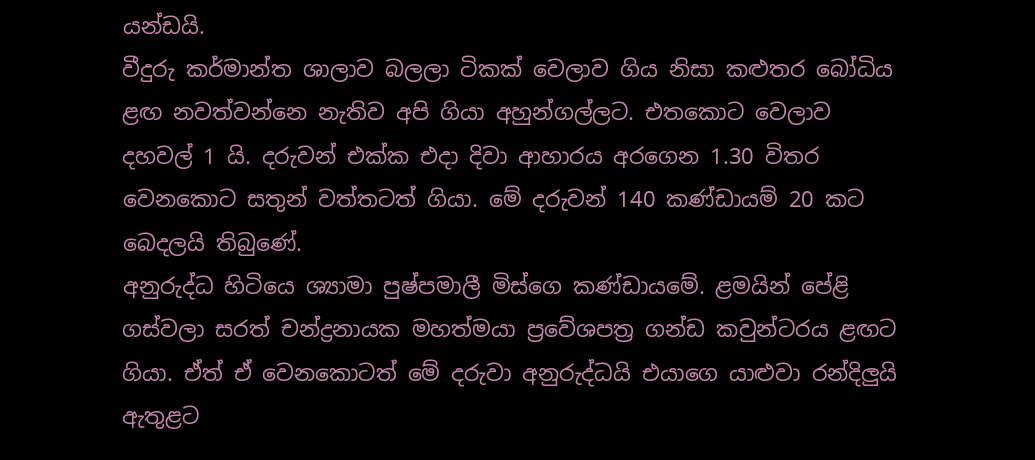යන්ඩයි.
වීදුරු කර්මාන්ත ශාලාව බලලා ටිකක් වෙලාව ගිය නිසා කළුතර බෝධිය ළඟ නවත්වන්නෙ නැතිව අපි ගියා අහුන්ගල්ලට. එතකොට වෙලාව දහවල් 1 යි. දරුවන් එක්ක එදා දිවා ආහාරය අරගෙන 1.30 විතර වෙනකොට සතුන් වත්තටත් ගියා. මේ දරුවන් 140 කණ්ඩායම් 20 කට බෙදලයි තිබුණේ.
අනුරුද්ධ හිටියෙ ශ්‍යාමා පුෂ්පමාලී මිස්ගෙ කණ්ඩායමේ. ළමයින් පේළි ගස්වලා සරත් චන්ද්‍රනායක මහත්මයා ප්‍රවේශපත්‍ර ගන්ඩ කවුන්ටරය ළඟට ගියා. ඒත් ඒ වෙනකොටත් මේ දරුවා අනුරුද්ධයි එයාගෙ යාළුවා රන්දිලුයි ඇතුළට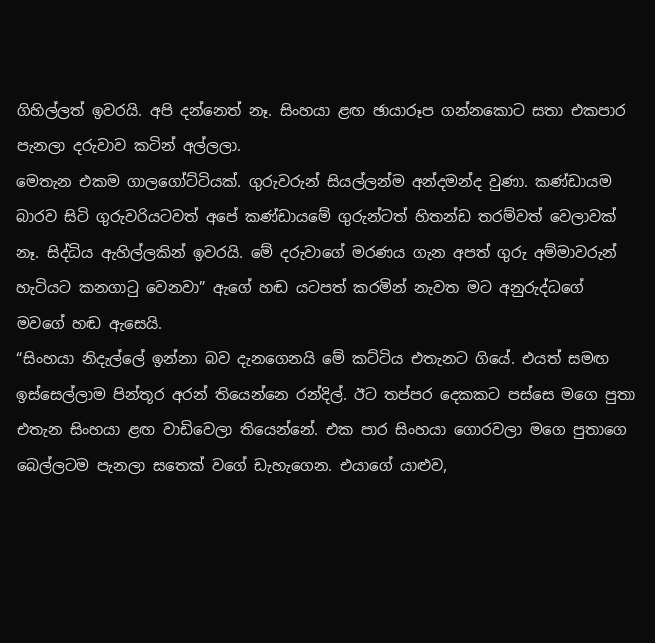ගිහිල්ලත් ඉවරයි. අපි දන්නෙත් නෑ. සිංහයා ළඟ ඡායාරූප ගන්නකොට සතා එකපාර පැනලා දරුවාව කටින් අල්ලලා.
මෙතැන එකම ගාලගෝට්ටියක්. ගුරුවරුන් සියල්ලන්ම අන්දමන්ද වුණා. කණ්ඩායම බාරව සිටි ගුරුවරියටවත් අපේ කණ්ඩායමේ ගුරුන්ටත් හිතන්ඩ තරම්වත් වෙලාවක් නෑ. සිද්ධිය ඇහිල්ලකින් ඉවරයි. මේ දරුවාගේ මරණය ගැන අපත් ගුරු අම්මාවරුන් හැටියට කනගාටු වෙනවා” ඇගේ හඬ යටපත් කරමින් නැවත මට අනුරුද්ධගේ මවගේ හඬ ඇසෙයි.
“සිංහයා නිදැල්ලේ ඉන්නා බව දැනගෙනයි මේ කට්ටිය එතැනට ගියේ. එයත් සමඟ ඉස්සෙල්ලාම පින්තූර අරන් තියෙන්නෙ රන්දිල්. ඊට තප්පර දෙකකට පස්සෙ මගෙ පුතා එතැන සිංහයා ළඟ වාඩිවෙලා තියෙන්නේ. එක පාර සිංහයා ගොරවලා මගෙ පුතාගෙ බෙල්ලටම පැනලා සතෙක් වගේ ඩැහැගෙන. එයාගේ යාළුව,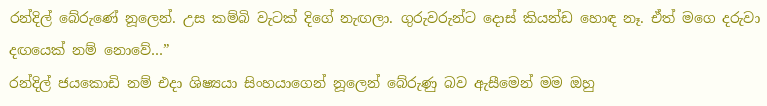රන්දිල් බේරුණේ නූලෙන්. උස කම්බි වැටක් දිගේ නැඟලා. ගුරුවරුන්ට දොස් කියන්ඩ හොඳ නෑ. ඒත් මගෙ දරුවා දඟයෙක් නම් නොවේ…”
රන්දිල් ජයකොඩි නම් එදා ශිෂ්‍යයා සිංහයාගෙන් නූලෙන් බේරුණු බව ඇසීමෙන් මම ඔහු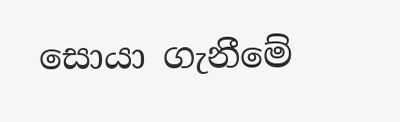සොයා ගැනීමේ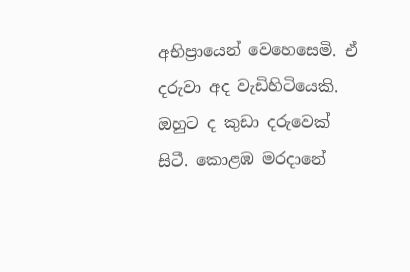අභිප්‍රායෙන් වෙහෙසෙමි. ඒ දරුවා අද වැඩිහිටියෙකි. ඔහුට ද කුඩා දරුවෙක් සිටී. කොළඹ මරදානේ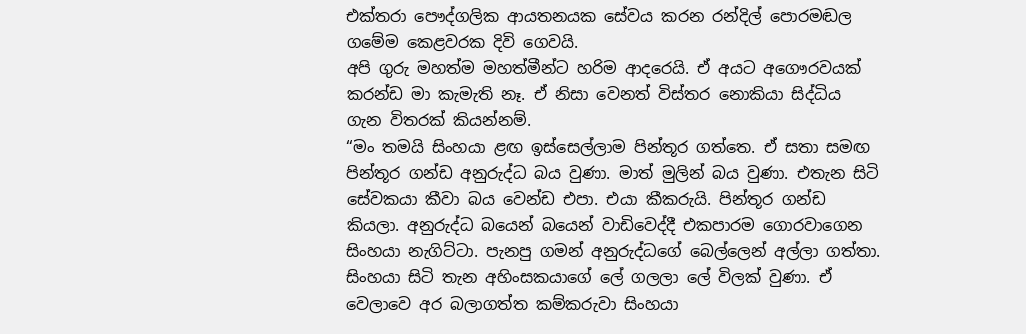එක්තරා පෞද්ගලික ආයතනයක සේවය කරන රන්දිල් පොරමඬල ගමේම කෙළවරක දිවි ගෙවයි.
අපි ගුරු මහත්ම මහත්මීන්ට හරිම ආදරෙයි. ඒ අයට අගෞරවයක් කරන්ඩ මා කැමැති නෑ. ඒ නිසා වෙනත් විස්තර නොකියා සිද්ධිය ගැන විතරක් කියන්නම්.
“මං තමයි සිංහයා ළඟ ඉස්සෙල්ලාම පින්තූර ගත්තෙ. ඒ සතා සමඟ පින්තූර ගන්ඩ අනුරුද්ධ බය වුණා. මාත් මුලින් බය වුණා. එතැන සිටි සේවකයා කීවා බය වෙන්ඩ එපා. එයා කීකරුයි. පින්තූර ගන්ඩ කියලා. අනුරුද්ධ බයෙන් බයෙන් වාඩිවෙද්දී එකපාරම ගොරවාගෙන සිංහයා නැගිට්ටා. පැනපු ගමන් අනුරුද්ධගේ බෙල්ලෙන් අල්ලා ගත්තා.
සිංහයා සිටි තැන අහිංසකයාගේ ලේ ගලලා ලේ විලක් වුණා. ඒ වෙලාවෙ අර බලාගත්ත කම්කරුවා සිංහයා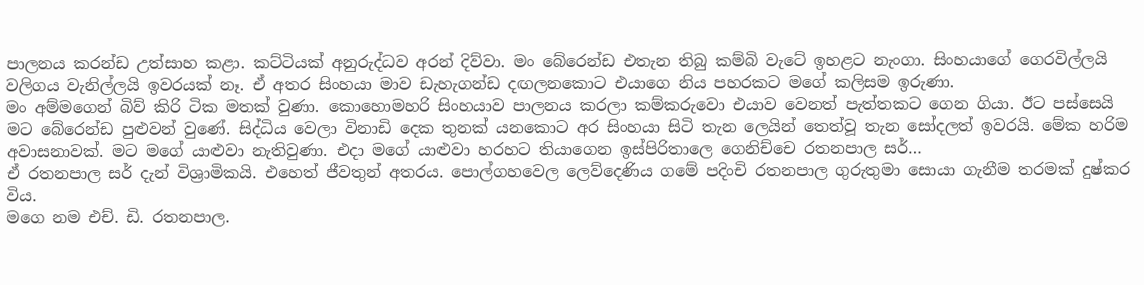පාලනය කරන්ඩ උත්සාහ කළා. කට්ටියක් අනුරුද්ධව අරන් දිව්වා. මං බේරෙන්ඩ එතැන තිබු කම්බි වැටේ ඉහළට නැංගා. සිංහයාගේ ගෙරවිල්ලයි වලිගය වැනිල්ලයි ඉවරයක් නෑ. ඒ අතර සිංහයා මාව ඩැහැගන්ඩ දඟලනකොට එයාගෙ නිය පහරකට මගේ කලිසම ඉරුණා.
මං අම්මගෙන් බිව් කිරි ටික මතක් වුණා. කොහොමහරි සිංහයාව පාලනය කරලා කම්කරුවො එයාව වෙනත් පැත්තකට ගෙන ගියා. ඊට පස්සෙයි මට බේරෙන්ඩ පුළුවන් වුණේ. සිද්ධිය වෙලා විනාඩි දෙක තුනක් යනකොට අර සිංහයා සිටි තැන ලෙයින් තෙත්වූ තැන සෝදලත් ඉවරයි. මේක හරිම අවාසනාවක්. මට මගේ යාළුවා නැතිවුණා. එදා මගේ යාළුවා හරහට තියාගෙන ඉස්පිරිතාලෙ ගෙනිච්චෙ රතනපාල සර්…
ඒ රතනපාල සර් දැන් විශ්‍රාමිකයි. එහෙත් ජීවතුන් අතරය. පොල්ගහවෙල ලෙව්දෙණිය ගමේ පදිංචි රතනපාල ගුරුතුමා සොයා ගැනීම තරමක් දුෂ්කර විය.
මගෙ නම එච්. ඩි. රතනපාල.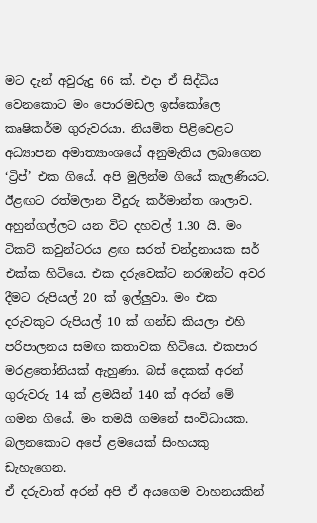මට දැන් අවුරුදු 66 ක්. එදා ඒ සිද්ධිය වෙනකොට මං පොරමඩල ඉස්කෝලෙ කෘෂිකර්ම ගුරුවරයා. නියමිත පිළිවෙළට අධ්‍යාපන අමාත්‍යාංශයේ අනුමැතිය ලබාගෙන ‘ට්‍රිප්’ එක ගියේ. අපි මුලින්ම ගියේ කැලණියට. ඊළඟට රත්මලාන වීදුරු කර්මාන්ත ශාලාව.
අහුන්ගල්ලට යන විට දහවල් 1.30 යි. මං ටිකට් කවුන්ටරය ළඟ සරත් චන්ද්‍රනායක සර් එක්ක හිටියෙ. එක දරුවෙක්ට නරඹන්ට අවර දීමට රුපියල් 20 ක් ඉල්ලුවා. මං එක දරුවකුට රුපියල් 10 ක් ගන්ඩ කියලා එහි පරිපාලනය සමඟ කතාවක හිටියෙ. එකපාර මර‍ළතෝනියක් ඇහුණා. බස් දෙකක් අරන් ගුරුවරු 14 ක් ළමයින් 140 ක් අරන් මේ ගමන ගියේ. මං තමයි ගමනේ සංවිධායක. බලනකොට අපේ ළමයෙක් සිංහයකු ඩැහැගෙන.
ඒ දරුවාත් අරන් අපි ඒ අයගෙම වාහනයකින්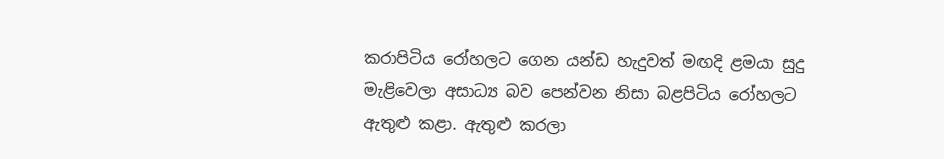කරාපිටිය රෝහලට ගෙන යන්ඩ හැදුවත් මඟදි ළමයා සුදු මැළිවෙලා අසාධ්‍ය බව පෙන්වන නිසා බළපිටිය රෝහලට ඇතුළු කළා. ඇතුළු කරලා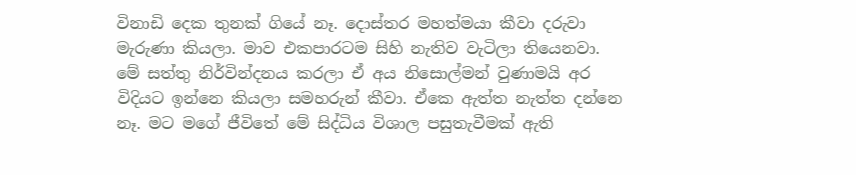විනාඩි දෙක තුනක් ගියේ නෑ. දොස්තර මහත්මයා කීවා දරුවා මැරුණා කියලා. මාව එකපාරටම සිහි නැතිව වැටිලා තියෙනවා.
මේ සත්තු නිර්වින්දනය කරලා ඒ අය නිසොල්මන් වුණාමයි අර විදියට ඉන්නෙ කියලා සමහරුන් කීවා. ඒකෙ ඇත්ත නැත්ත දන්නෙ නෑ. මට මගේ ජීවිතේ මේ සිද්ධිය විශාල පසුතැවීමක් ඇති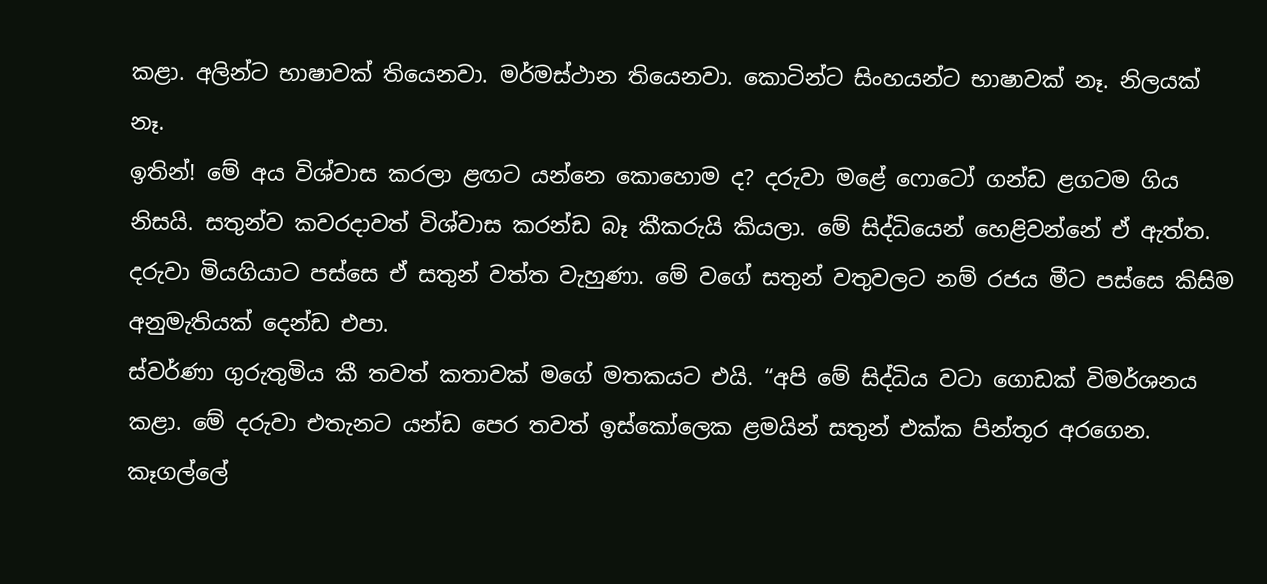කළා. අලින්ට භාෂාවක් තියෙනවා. මර්මස්ථාන තියෙනවා. කොටින්ට සිංහයන්ට භාෂාවක් නෑ. නිලයක් නෑ.
ඉතින්! මේ අය විශ්වාස කරලා ළඟට යන්නෙ කොහොම ද? දරුවා මළේ ෆොටෝ ගන්ඩ ළගටම ගිය නිසයි. සතුන්ව කවරදාවත් විශ්වාස කරන්ඩ බෑ කීකරුයි කියලා. මේ සිද්ධියෙන් හෙළිවන්නේ ඒ ඇත්ත. දරුවා මියගියාට පස්සෙ ඒ සතුන් වත්ත වැහුණා. මේ වගේ සතුන් වතුවලට නම් රජය මීට පස්සෙ කිසිම අනුමැතියක් දෙන්ඩ එපා.
ස්වර්ණා ගුරුතුමිය කී තවත් කතාවක් මගේ මතකයට එයි. “අපි මේ සිද්ධිය වටා ගොඩක් විමර්ශනය කළා. මේ දරුවා එතැනට යන්ඩ පෙර තවත් ඉස්කෝලෙක ළමයින් සතුන් එක්ක පින්තූර අරගෙන. කෑගල්ලේ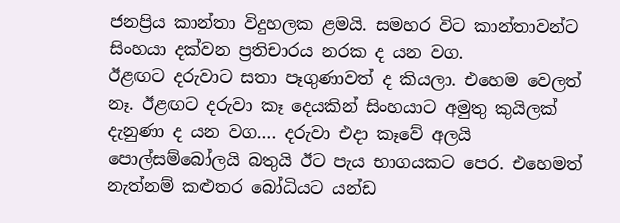ජනප්‍රිය කාන්තා විදුහලක ළමයි. සමහර විට කාන්තාවන්ට සිංහයා දක්වන ප්‍රතිචාරය නරක ද යන වග.
ඊළඟට දරුවාට සතා පෑගුණාවත් ද කියලා. එහෙම වෙලත් නෑ. ඊළඟට දරුවා කෑ දෙයකින් සිංහයාට අමුතු කුයිලක් දැනුණා ද යන වග…. දරුවා එදා කෑවේ අලයි පොල්සම්බෝලයි බතුයි ඊට පැය භාගයකට පෙර. එහෙමත් නැත්නම් කළුතර බෝධියට යන්ඩ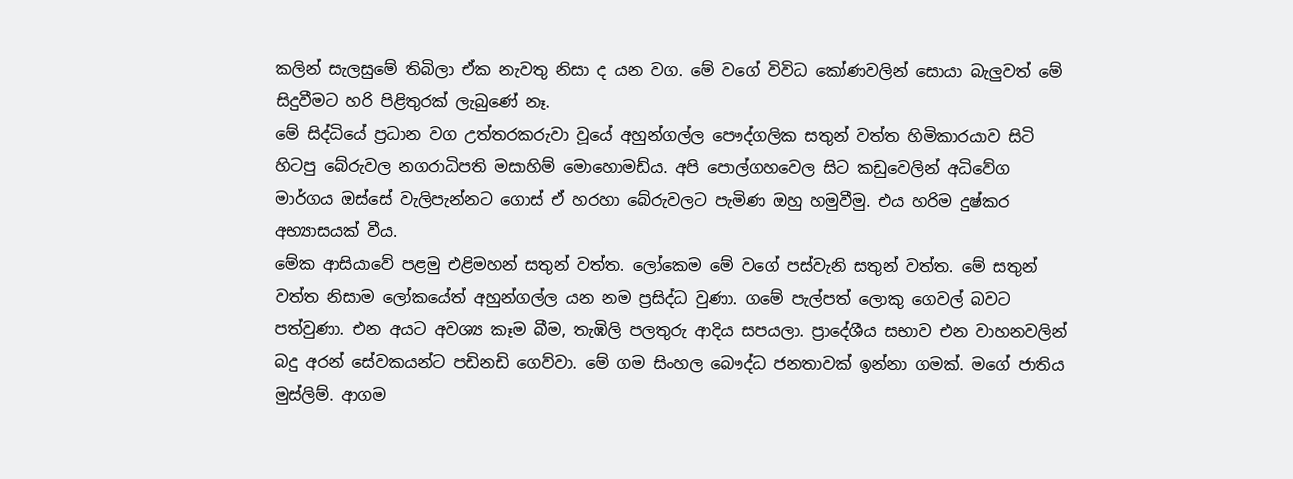කලින් සැලසුමේ තිබිලා ඒක නැවතු නිසා ද යන වග. මේ වගේ විවිධ කෝණවලින් සොයා බැලුවත් මේ සිදුවීමට හරි පිළිතුරක් ලැබුණේ නෑ.
මේ සිද්ධියේ ප්‍රධාන වග උත්තරකරුවා වූයේ අහුන්ගල්ල පෞද්ගලික සතුන් වත්ත හිමිකාරයාව සිටි හිටපු බේරුවල නගරාධිපති මසාහිම් මොහොමඩ්ය. අපි පොල්ගහවෙල සිට කඩුවෙලින් අධිවේග මාර්ගය ඔස්සේ වැලිපැන්නට ගොස් ඒ හරහා බේරුවලට පැමිණ ඔහු හමුවීමු. එය හරිම දුෂ්කර අභ්‍යාසයක් වීය.
මේක ආසියාවේ පළමු එළිමහන් සතුන් වත්ත. ලෝකෙම මේ වගේ පස්වැනි සතුන් වත්ත. මේ සතුන් වත්ත නිසාම ලෝකයේත් අහුන්ගල්ල යන නම ප්‍රසිද්ධ වුණා. ගමේ පැල්පත් ලොකු ගෙවල් බවට පත්වුණා. එන අයට අවශ්‍ය කෑම බීම, තැඹිලි පලතුරු ආදිය සපයලා. ප්‍රාදේශීය සභාව එන වාහනවලින් බදු අරන් සේවකයන්ට පඩිනඩි ගෙව්වා. මේ ගම සිංහල බෞද්ධ ජනතාවක් ඉන්නා ගමක්. මගේ ජාතිය මුස්ලිම්. ආගම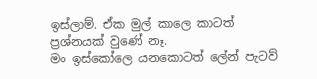ඉස්ලාම්. ඒක මුල් කාලෙ කාටත් ප්‍රශ්නයක් වුණේ නෑ.
මං ඉස්කෝලෙ යනකොටත් ලේන් පැටව්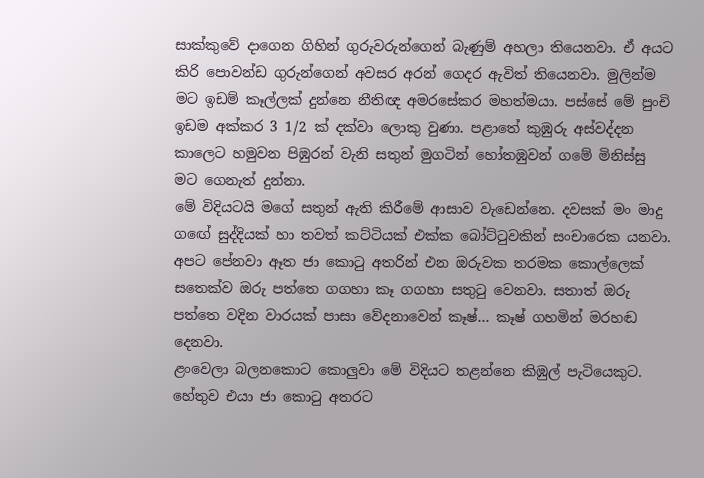සාක්කුවේ දාගෙන ගිහින් ගුරුවරුන්ගෙන් බැණුම් අහලා තියෙනවා. ඒ අයට කිරි පොවන්ඩ ගුරුන්ගෙන් අවසර අරන් ගෙදර ඇවිත් තියෙනවා. මුලින්ම මට ඉඩම් කෑල්ලක් දුන්නෙ නීතිඥ අමරසේකර මහත්මයා. පස්සේ මේ පුංචි ඉඩම අක්කර 3 1/2 ක් දක්වා ලොකු වුණා. පළාතේ කුඹුරු අස්වද්දන කාලෙට හමුවන පිඹුරන් වැනි සතුන් මුගටින් හෝතඹුවන් ගමේ මිනිස්සු මට ගෙනැත් දුන්නා.
මේ විදියටයි මගේ සතුන් ඇති කිරීමේ ආසාව වැඩෙන්නෙ. දවසක් මං මාදු ග‍ඟේ සුද්දියක් හා තවත් කට්ටියක් එක්ක බෝට්ටුවකින් සංචාරෙක යනවා. අපට පේනවා ඈත ජා කොටු අතරින් එන ඔරුවක තරමක කොල්ලෙක් සතෙක්ව ඔරු පත්තෙ ගගහා කෑ ගගහා සතුටු වෙනවා. සතාත් ඔරු පත්තෙ වදින වාරයක් පාසා වේදනාවෙන් කෑෂ්… කෑෂ් ගහමින් මරහඬ දෙනවා.
ළංවෙලා බලනකොට කොලුවා මේ විදියට තළන්නෙ කිඹුල් පැටියෙකුට. හේතුව එයා ජා කොටු අතරට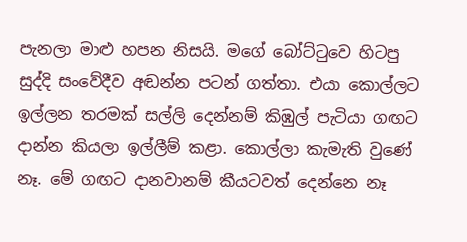පැනලා මාළු හපන නිසයි. මගේ බෝට්ටුවෙ හිටපු සුද්දි සංවේදීව අඬන්න පටන් ගත්තා. එයා කොල්ලට ඉල්ලන තරමක් සල්ලි දෙන්නම් කිඹුල් පැටියා ගඟට දාන්න කියලා ඉල්ලීම් කළා. කොල්ලා කැමැති වුණේ නෑ. මේ ගඟට දානවානම් කීයටවත් දෙන්නෙ නෑ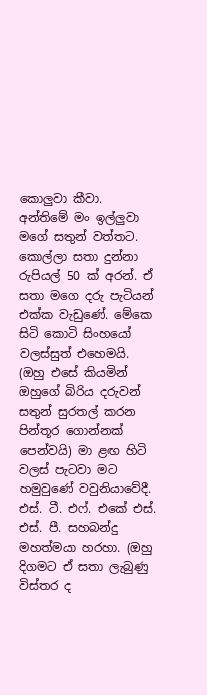කොලුවා කීවා.
අන්තිමේ මං ඉල්ලුවා මගේ සතුන් වත්තට. කොල්ලා සතා දුන්නා රුපියල් 50 ක් අරන්. ඒ සතා මගෙ දරු පැටියන් එක්ක වැඩුණේ. මේකෙ සිටි කොටි සිංහයෝ වලස්සුත් එහෙමයි. (ඔහු එසේ කියමින් ඔහුගේ බිරිය දරුවන් සතුන් සුරතල් කරන පින්තූර ගොන්නක් පෙන්වයි) මා ළඟ හිටි වලස් පැටවා මට හමුවුණේ වවුනියාවේදී. එස්. ටී. එ‍ෆ්. එකේ එස්. එස්. පී. සහබන්දු මහත්මයා හරහා. (ඔහු දිගමට ඒ සතා ලැබුණු විස්තර ද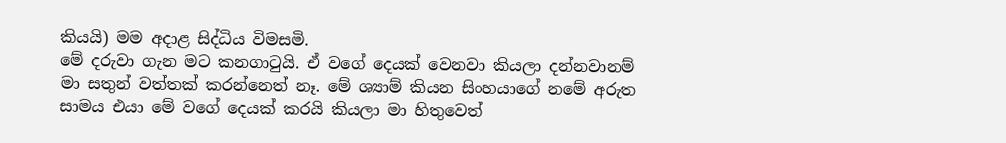කියයි) මම අදාළ සිද්ධිය විමසමි.
මේ දරුවා ගැන මට කනගාටුයි. ඒ වගේ දෙයක් වෙනවා කියලා දන්නවානම් මා සතුන් වත්තක් කරන්නෙත් නෑ. මේ ශ්‍යාම් කියන සිංහයාගේ නමේ අරුත සාමය එයා මේ වගේ දෙයක් කරයි කියලා මා හිතුවෙත්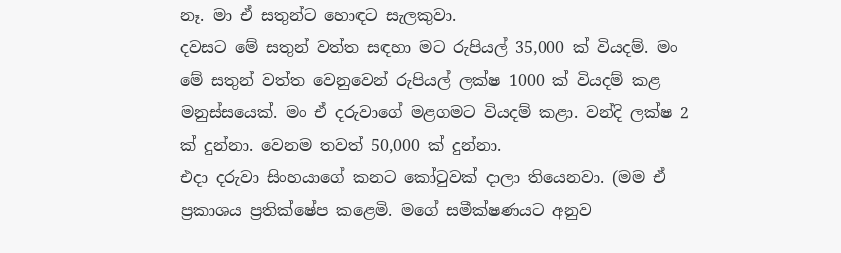නෑ. මා ඒ සතුන්ට හොඳට සැලකුවා.
දවසට මේ සතුන් වත්ත සඳහා මට රුපියල් 35,000 ක් වියදම්. මං මේ සතුන් වත්ත වෙනුවෙන් රුපියල් ලක්ෂ 1000 ක් වියදම් කළ මනුස්සයෙක්. මං ඒ දරුවාගේ මළගමට වියදම් කළා. වන්දි ලක්ෂ 2 ක් දුන්නා. වෙනම තවත් 50,000 ක් දුන්නා.
එදා දරුවා සිංහයාගේ කනට කෝටුවක් දාලා තියෙනවා. (මම ඒ ප්‍රකාශය ප්‍රතික්ෂේප කළෙමි. මගේ සමීක්ෂණයට අනුව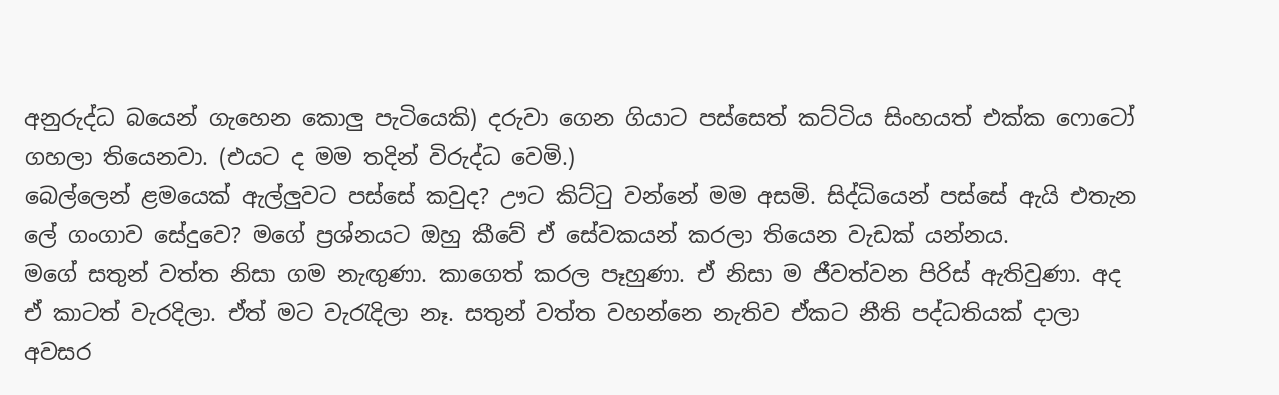අනුරුද්ධ ‍බයෙන් ගැහෙන කොලු පැටියෙකි) දරුවා ගෙන ගියාට පස්සෙත් කට්ටිය සිංහයත් එක්ක ෆොටෝ ගහලා තියෙනවා. (එයට ද මම තදින් විරුද්ධ වෙමි.)
බෙල්ලෙන් ළමයෙක් ඇල්ලුවට පස්සේ කවුද? ඌට කිට්ටු වන්නේ මම අසමි. සිද්ධියෙන් පස්සේ ඇයි එතැන ලේ ගංගාව සේදුවෙ? මගේ ප්‍රශ්නයට ඔහු කීවේ ඒ සේවකයන් කරලා තියෙන වැඩක් යන්නය.
මගේ සතුන් වත්ත නිසා ගම නැඟුණා. කාගෙත් කරල පෑහුණා. ඒ නිසා ම ජීවත්වන පිරිස් ඇතිවුණා. අද ඒ කාටත් වැරදිලා. ඒත් මට වැරැදිලා නෑ. සතුන් වත්ත වහන්නෙ නැතිව ඒකට නීති පද්ධතියක් දාලා අවසර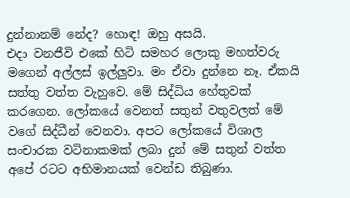දුන්නානම් නේද? හොඳ! ඔහු අසයි.
එදා වනජීවි එකේ හිටි සමහර ලොකු මහත්වරු මගෙන් අල්ලස් ඉල්ලුවා. මං ඒවා දුන්නෙ නෑ. ඒකයි සත්තු වත්ත වැහුවෙ. මේ සිද්ධිය හේතුවක් කරගෙන. ලෝකයේ වෙනත් සතුන් වතුවලත් මේ වගේ සිද්ධීන් වෙනවා. අපට ලෝකයේ විශාල සංචාරක වටිනාකමක් ලබා දුන් මේ සතුන් වත්ත අපේ රටට අභිමානයක් වෙන්ඩ තිබුණා.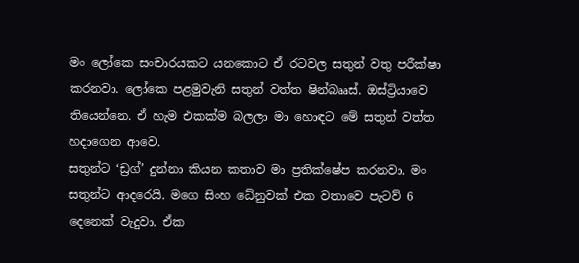මං ලෝකෙ සංචාරයකට යනකොට ඒ රටවල සතුන් වතු පරීක්ෂා කරනවා. ලෝකෙ පළමුවැනි සතුන් වත්ත ෂින්බෲස්. ඔස්ට්‍රියාවෙ තියෙන්නෙ. ඒ හැම එකක්ම බලලා මා හොඳට මේ සතුන් වත්ත හදාගෙන ආවෙ.
සතුන්ට ‘ඩ්‍රග්’ දුන්නා කියන කතාව මා ප්‍රතික්ෂේප කරනවා. මං සතුන්ට ආදරෙයි. මගෙ සිංහ ධේනුවක් එක වතාවෙ පැටව් 6 දෙනෙක් වැදුවා. ඒක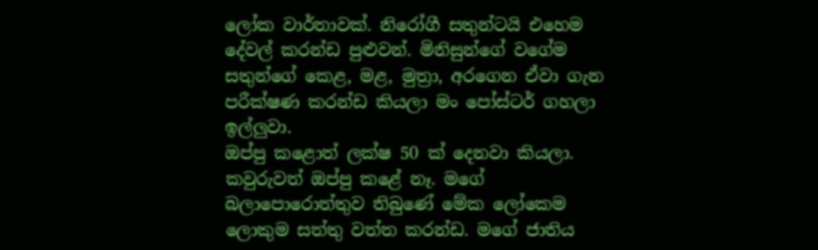ලෝක වාර්තාවක්. නිරෝගී සතුන්ටයි එහෙම දේවල් කරන්ඩ පුළුවන්. මිනිසුන්ගේ වගේම සතුන්ගේ කෙළ, මළ, මුත්‍රා, අරගෙන ඒවා ගැන පරීක්ෂණ කරන්ඩ කියලා මං පෝස්ටර් ගහලා ඉල්ලුවා.
ඔප්පු කළොත් ලක්ෂ 50 ක් දෙනවා කියලා. කවුරුවත් ඔප්පු කළේ නෑ. මගේ බලාපොරොත්තුව තිබුණේ මේක ලෝකෙම ලොකුම සත්තු වත්ත කරන්ඩ. මගේ ජාතිය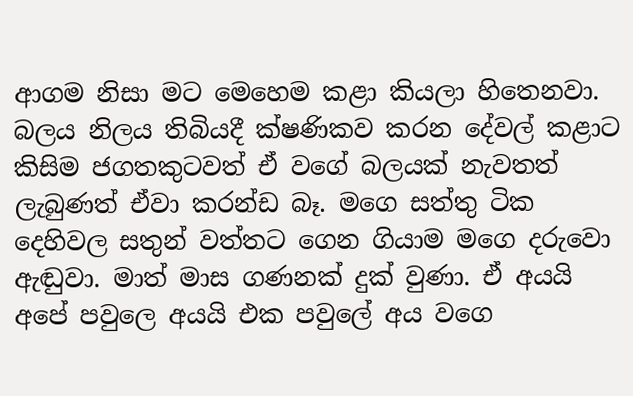ආගම නිසා මට මෙහෙම කළා කියලා හිතෙනවා.
බලය නිලය තිබියදී ක්ෂණිකව කරන දේවල් කළාට කිසිම ජගතකුටවත් ඒ වගේ බලයක් නැවතත් ලැබුණත් ඒවා කරන්ඩ බෑ. මගෙ සත්තු ටික දෙහිවල සතුන් වත්තට ගෙන ගියාම මගෙ දරුවො ඇඬුවා. මාත් මාස ගණනක් දුක් වුණා. ඒ අයයි අපේ පවුලෙ අයයි එක පවුලේ අය වගෙ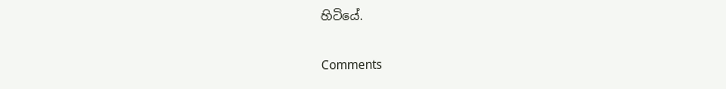හිටියේ.

Comments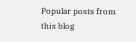Popular posts from this blog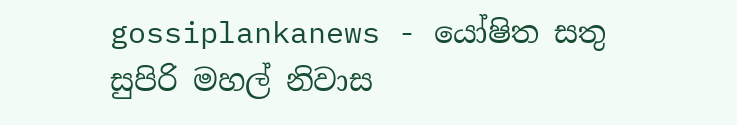gossiplankanews - යෝෂිත සතු සුපිරි මහල් නිවාස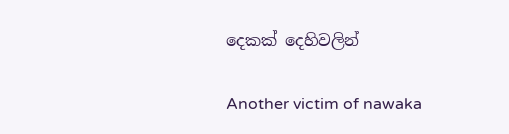දෙකක් දෙහිවලින්

Another victim of nawaka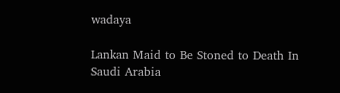wadaya

Lankan Maid to Be Stoned to Death In Saudi Arabia